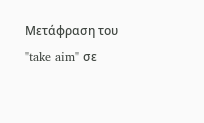Μετάφραση του "take aim" σε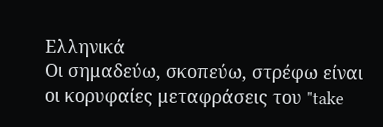Ελληνικά
Οι σημαδεύω, σκοπεύω, στρέφω είναι οι κορυφαίες μεταφράσεις του "take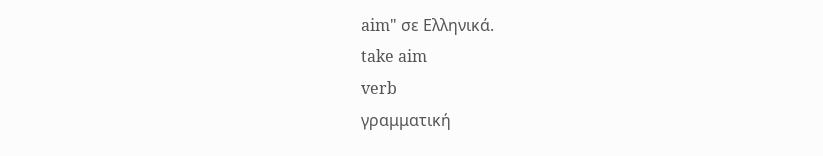aim" σε Ελληνικά.
take aim
verb
γραμματική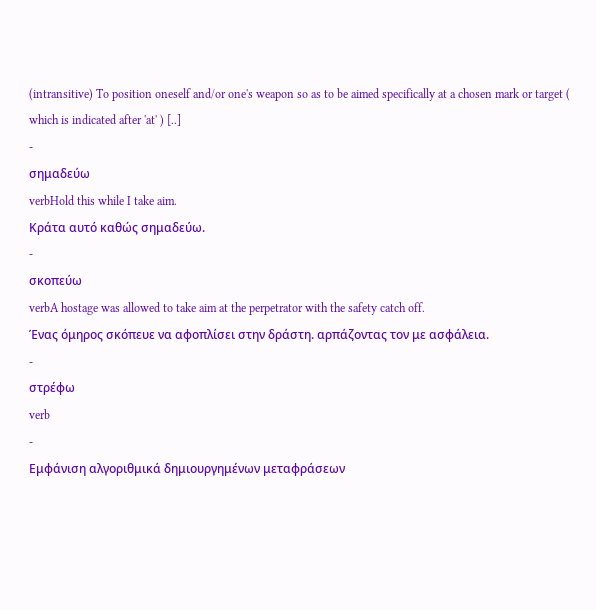(intransitive) To position oneself and/or one's weapon so as to be aimed specifically at a chosen mark or target ( which is indicated after 'at' ) [..]
-
σημαδεύω
verbHold this while I take aim.
Κράτα αυτό καθώς σημαδεύω.
-
σκοπεύω
verbA hostage was allowed to take aim at the perpetrator with the safety catch off.
Ένας όμηρος σκόπευε να αφοπλίσει στην δράστη. αρπάζοντας τον με ασφάλεια.
-
στρέφω
verb
-
Εμφάνιση αλγοριθμικά δημιουργημένων μεταφράσεων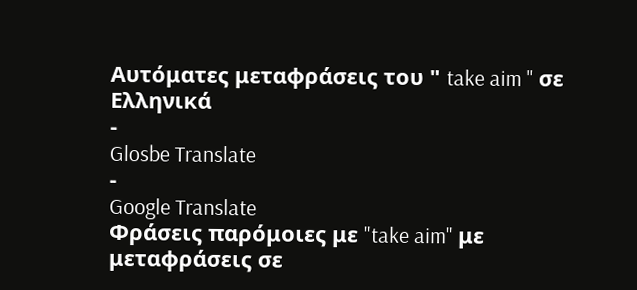Αυτόματες μεταφράσεις του " take aim " σε Ελληνικά
-
Glosbe Translate
-
Google Translate
Φράσεις παρόμοιες με "take aim" με μεταφράσεις σε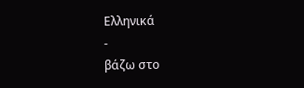Ελληνικά
-
βάζω στο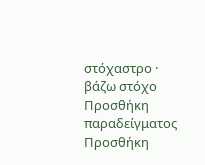στόχαστρο · βάζω στόχο
Προσθήκη παραδείγματος
Προσθήκη